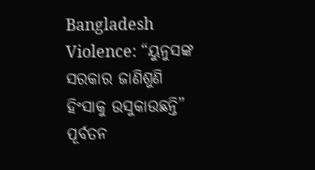Bangladesh Violence: “ୟୁନୁସଙ୍କ ସରକାର ଜାଣିଶୁଣି ହିଂସାକୁ ଉସୁକାଉଛନ୍ତି” ପୂର୍ବତନ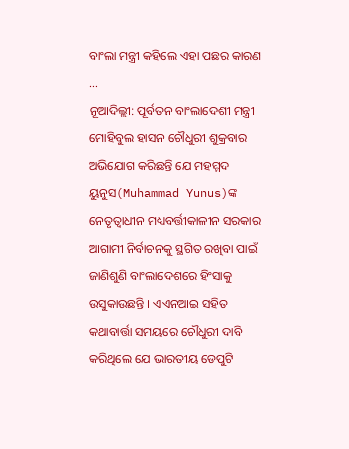ବାଂଲା ମନ୍ତ୍ରୀ କହିଲେ ଏହା ପଛର କାରଣ …
ନୂଆଦିଲ୍ଲୀ: ପୂର୍ବତନ ବାଂଲାଦେଶୀ ମନ୍ତ୍ରୀ ମୋହିବୁଲ ହାସନ ଚୌଧୁରୀ ଶୁକ୍ରବାର ଅଭିଯୋଗ କରିଛନ୍ତି ଯେ ମହମ୍ମଦ ୟୁନୁସ(Muhammad Yunus)ଙ୍କ ନେତୃତ୍ୱାଧୀନ ମଧ୍ୟବର୍ତ୍ତୀକାଳୀନ ସରକାର ଆଗାମୀ ନିର୍ବାଚନକୁ ସ୍ଥଗିତ ରଖିବା ପାଇଁ ଜାଣିଶୁଣି ବାଂଲାଦେଶରେ ହିଂସାକୁ ଉସୁକାଉଛନ୍ତି । ଏଏନଆଇ ସହିତ କଥାବାର୍ତ୍ତା ସମୟରେ ଚୌଧୁରୀ ଦାବି କରିଥିଲେ ଯେ ଭାରତୀୟ ଡେପୁଟି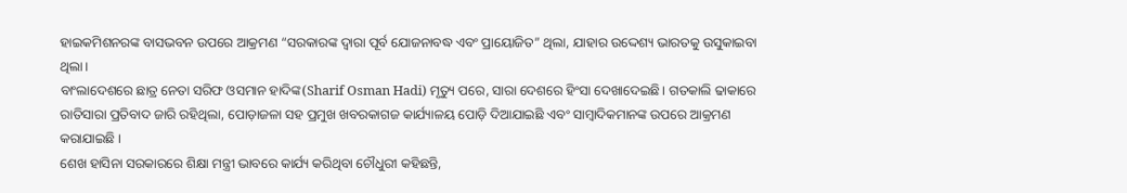ହାଇକମିଶନରଙ୍କ ବାସଭବନ ଉପରେ ଆକ୍ରମଣ “ସରକାରଙ୍କ ଦ୍ୱାରା ପୂର୍ବ ଯୋଜନାବଦ୍ଧ ଏବଂ ପ୍ରାୟୋଜିତ” ଥିଲା, ଯାହାର ଉଦ୍ଦେଶ୍ୟ ଭାରତକୁ ଉସୁକାଇବା ଥିଲା।
ବାଂଲାଦେଶରେ ଛାତ୍ର ନେତା ସରିଫ ଓସମାନ ହାଦିଙ୍କ(Sharif Osman Hadi) ମୃତ୍ୟୁ ପରେ, ସାରା ଦେଶରେ ହିଂସା ଦେଖାଦେଇଛି। ଗତକାଲି ଢାକାରେ ରାତିସାରା ପ୍ରତିବାଦ ଜାରି ରହିଥିଲା, ପୋଡ଼ାଜଳା ସହ ପ୍ରମୁଖ ଖବରକାଗଜ କାର୍ଯ୍ୟାଳୟ ପୋଡ଼ି ଦିଆଯାଇଛି ଏବଂ ସାମ୍ବାଦିକମାନଙ୍କ ଉପରେ ଆକ୍ରମଣ କରାଯାଇଛି ।
ଶେଖ ହାସିନା ସରକାରରେ ଶିକ୍ଷା ମନ୍ତ୍ରୀ ଭାବରେ କାର୍ଯ୍ୟ କରିଥିବା ଚୌଧୁରୀ କହିଛନ୍ତି,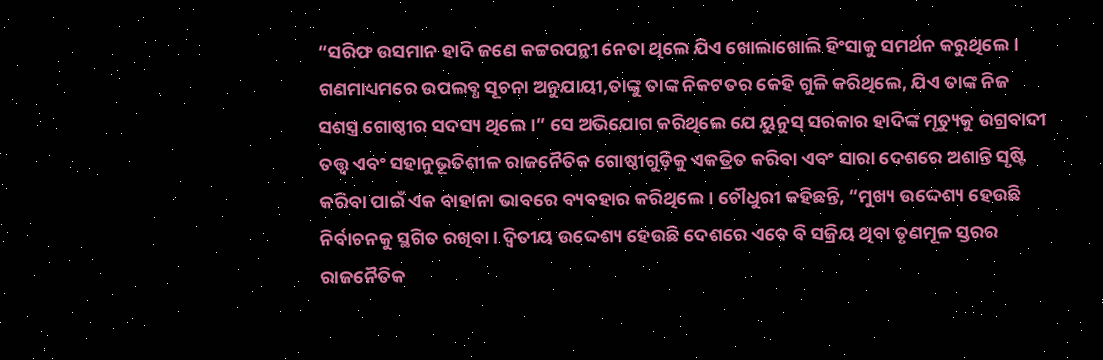“ସରିଫ ଉସମାନ ହାଦି ଜଣେ କଟ୍ଟରପନ୍ଥୀ ନେତା ଥିଲେ ଯିଏ ଖୋଲାଖୋଲି ହିଂସାକୁ ସମର୍ଥନ କରୁଥିଲେ। ଗଣମାଧ୍ୟମରେ ଉପଲବ୍ଧ ସୂଚନା ଅନୁଯାୟୀ,ତାଙ୍କୁ ତାଙ୍କ ନିକଟତର କେହି ଗୁଳି କରିଥିଲେ, ଯିଏ ତାଙ୍କ ନିଜ ସଶସ୍ତ୍ର ଗୋଷ୍ଠୀର ସଦସ୍ୟ ଥିଲେ।” ସେ ଅଭିଯୋଗ କରିଥିଲେ ଯେ ୟୁନୁସ୍ ସରକାର ହାଦିଙ୍କ ମୃତ୍ୟୁକୁ ଉଗ୍ରବାଦୀ ତତ୍ତ୍ବ ଏବଂ ସହାନୁଭୂତିଶୀଳ ରାଜନୈତିକ ଗୋଷ୍ଠୀଗୁଡ଼ିକୁ ଏକତ୍ରିତ କରିବା ଏବଂ ସାରା ଦେଶରେ ଅଶାନ୍ତି ସୃଷ୍ଟି କରିବା ପାଇଁ ଏକ ବାହାନା ଭାବରେ ବ୍ୟବହାର କରିଥିଲେ। ଚୌଧୁରୀ କହିଛନ୍ତି, “ମୁଖ୍ୟ ଉଦ୍ଦେଶ୍ୟ ହେଉଛି ନିର୍ବାଚନକୁ ସ୍ଥଗିତ ରଖିବା। ଦ୍ୱିତୀୟ ଉଦ୍ଦେଶ୍ୟ ହେଉଛି ଦେଶରେ ଏବେ ବି ସକ୍ରିୟ ଥିବା ତୃଣମୂଳ ସ୍ତରର ରାଜନୈତିକ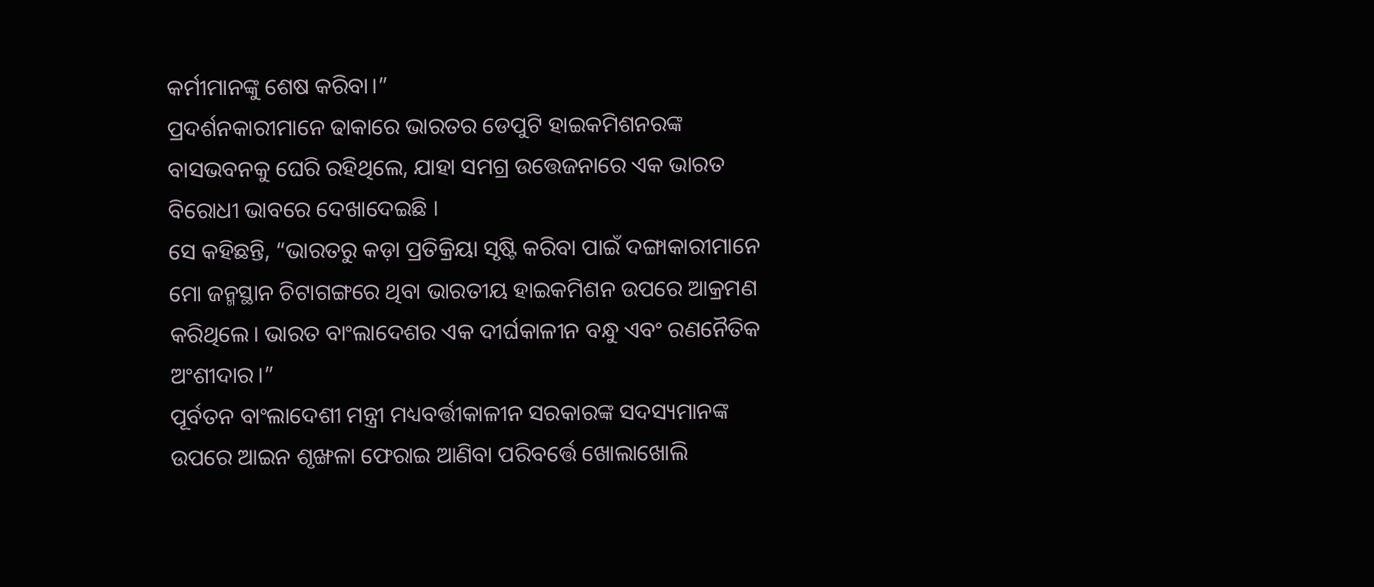କର୍ମୀମାନଙ୍କୁ ଶେଷ କରିବା।”
ପ୍ରଦର୍ଶନକାରୀମାନେ ଢାକାରେ ଭାରତର ଡେପୁଟି ହାଇକମିଶନରଙ୍କ ବାସଭବନକୁ ଘେରି ରହିଥିଲେ, ଯାହା ସମଗ୍ର ଉତ୍ତେଜନାରେ ଏକ ଭାରତ ବିରୋଧୀ ଭାବରେ ଦେଖାଦେଇଛି ।
ସେ କହିଛନ୍ତି, “ଭାରତରୁ କଡ଼ା ପ୍ରତିକ୍ରିୟା ସୃଷ୍ଟି କରିବା ପାଇଁ ଦଙ୍ଗାକାରୀମାନେ ମୋ ଜନ୍ମସ୍ଥାନ ଚିଟାଗଙ୍ଗରେ ଥିବା ଭାରତୀୟ ହାଇକମିଶନ ଉପରେ ଆକ୍ରମଣ କରିଥିଲେ। ଭାରତ ବାଂଲାଦେଶର ଏକ ଦୀର୍ଘକାଳୀନ ବନ୍ଧୁ ଏବଂ ରଣନୈତିକ ଅଂଶୀଦାର।”
ପୂର୍ବତନ ବାଂଲାଦେଶୀ ମନ୍ତ୍ରୀ ମଧ୍ୟବର୍ତ୍ତୀକାଳୀନ ସରକାରଙ୍କ ସଦସ୍ୟମାନଙ୍କ ଉପରେ ଆଇନ ଶୃଙ୍ଖଳା ଫେରାଇ ଆଣିବା ପରିବର୍ତ୍ତେ ଖୋଲାଖୋଲି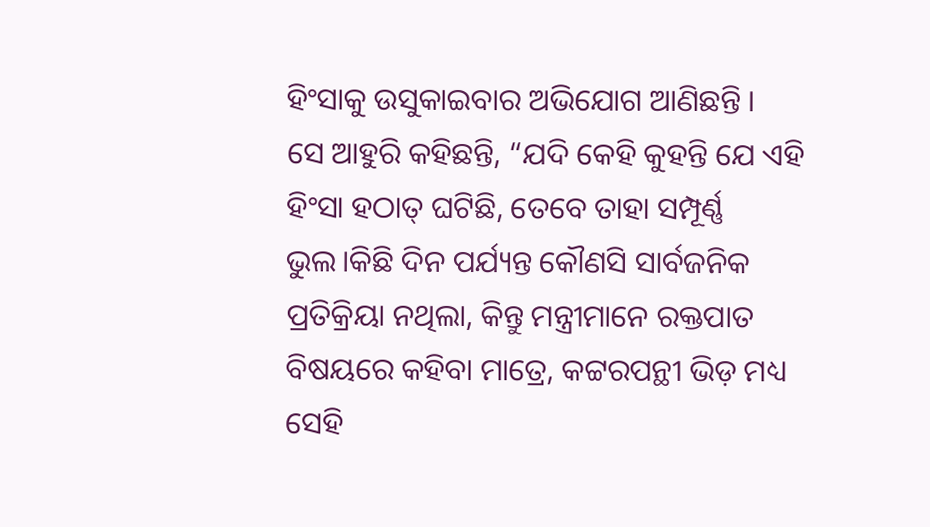ହିଂସାକୁ ଉସୁକାଇବାର ଅଭିଯୋଗ ଆଣିଛନ୍ତି ।
ସେ ଆହୁରି କହିଛନ୍ତି, “ଯଦି କେହି କୁହନ୍ତି ଯେ ଏହି ହିଂସା ହଠାତ୍ ଘଟିଛି, ତେବେ ତାହା ସମ୍ପୂର୍ଣ୍ଣ ଭୁଲ।କିଛି ଦିନ ପର୍ଯ୍ୟନ୍ତ କୌଣସି ସାର୍ବଜନିକ ପ୍ରତିକ୍ରିୟା ନଥିଲା, କିନ୍ତୁ ମନ୍ତ୍ରୀମାନେ ରକ୍ତପାତ ବିଷୟରେ କହିବା ମାତ୍ରେ, କଟ୍ଟରପନ୍ଥୀ ଭିଡ଼ ମଧ୍ୟ ସେହି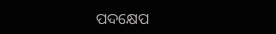ପଦକ୍ଷେପ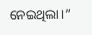ନେଇଥିଲା।”